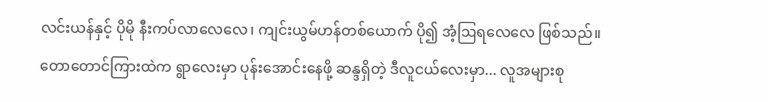လင်းယန်နှင့် ပိုမို နီးကပ်လာလေလေ၊ ကျင်းယွမ်ဟန်တစ်ယောက် ပို၍ အံ့ဩရလေလေ ဖြစ်သည်။
တောတောင်ကြားထဲက ရွာလေးမှာ ပုန်းအောင်းနေဖို့ ဆန္ဒရှိတဲ့ ဒီလူငယ်လေးမှာ... လူအများစု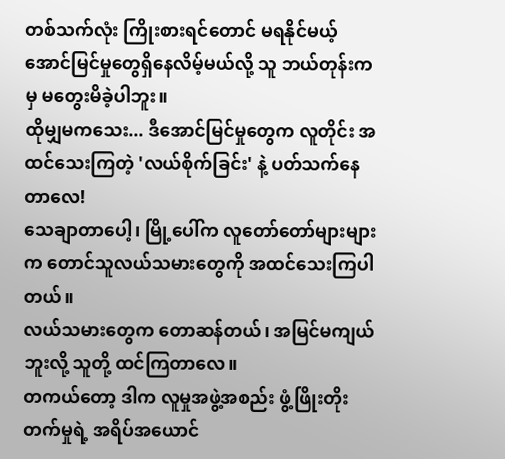တစ်သက်လုံး ကြိုးစားရင်တောင် မရနိုင်မယ့် အောင်မြင်မှုတွေရှိနေလိမ့်မယ်လို့ သူ ဘယ်တုန်းကမှ မတွေးမိခဲ့ပါဘူး။
ထိုမျှမကသေး... ဒီအောင်မြင်မှုတွေက လူတိုင်း အထင်သေးကြတဲ့ 'လယ်စိုက်ခြင်း' နဲ့ ပတ်သက်နေတာလေ!
သေချာတာပေါ့၊ မြို့ပေါ်က လူတော်တော်များများက တောင်သူလယ်သမားတွေကို အထင်သေးကြပါတယ်။
လယ်သမားတွေက တောဆန်တယ်၊ အမြင်မကျယ်ဘူးလို့ သူတို့ ထင်ကြတာလေ။
တကယ်တော့ ဒါက လူမှုအဖွဲ့အစည်း ဖွံ့ဖြိုးတိုးတက်မှုရဲ့ အရိပ်အယောင်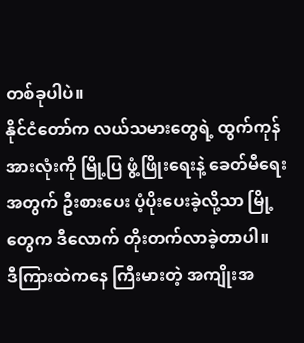တစ်ခုပါပဲ။
နိုင်ငံတော်က လယ်သမားတွေရဲ့ ထွက်ကုန်အားလုံးကို မြို့ပြ ဖွံ့ဖြိုးရေးနဲ့ ခေတ်မီရေးအတွက် ဦးစားပေး ပံ့ပိုးပေးခဲ့လို့သာ မြို့တွေက ဒီလောက် တိုးတက်လာခဲ့တာပါ။
ဒီကြားထဲကနေ ကြီးမားတဲ့ အကျိုးအ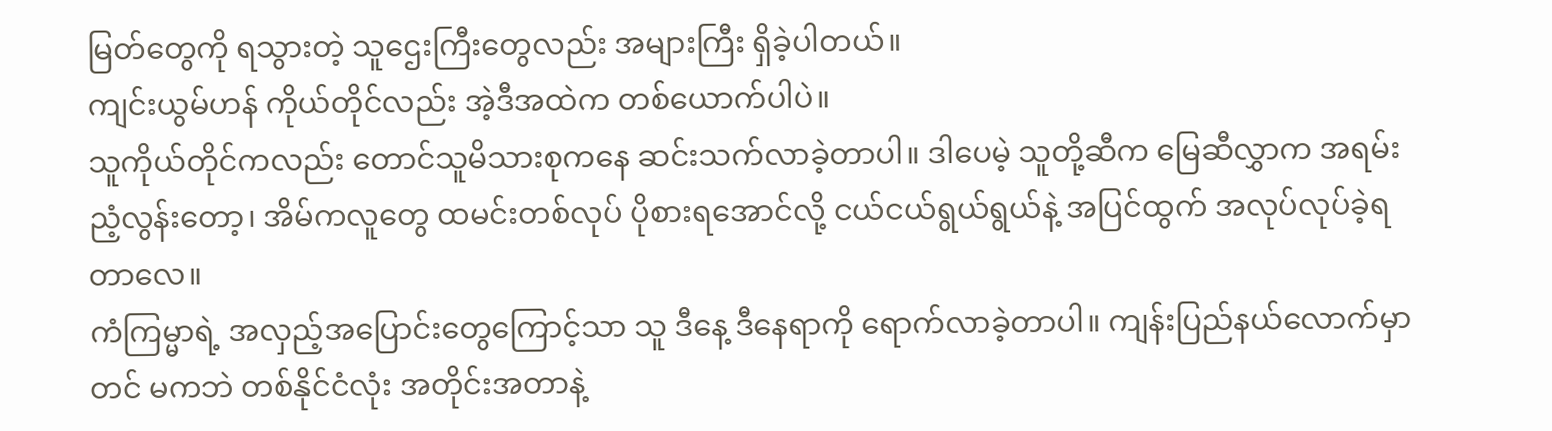မြတ်တွေကို ရသွားတဲ့ သူဌေးကြီးတွေလည်း အများကြီး ရှိခဲ့ပါတယ်။
ကျင်းယွမ်ဟန် ကိုယ်တိုင်လည်း အဲ့ဒီအထဲက တစ်ယောက်ပါပဲ။
သူကိုယ်တိုင်ကလည်း တောင်သူမိသားစုကနေ ဆင်းသက်လာခဲ့တာပါ။ ဒါပေမဲ့ သူတို့ဆီက မြေဆီလွှာက အရမ်းညံ့လွန်းတော့၊ အိမ်ကလူတွေ ထမင်းတစ်လုပ် ပိုစားရအောင်လို့ ငယ်ငယ်ရွယ်ရွယ်နဲ့ အပြင်ထွက် အလုပ်လုပ်ခဲ့ရတာလေ။
ကံကြမ္မာရဲ့ အလှည့်အပြောင်းတွေကြောင့်သာ သူ ဒီနေ့ ဒီနေရာကို ရောက်လာခဲ့တာပါ။ ကျန်းပြည်နယ်လောက်မှာတင် မကဘဲ တစ်နိုင်ငံလုံး အတိုင်းအတာနဲ့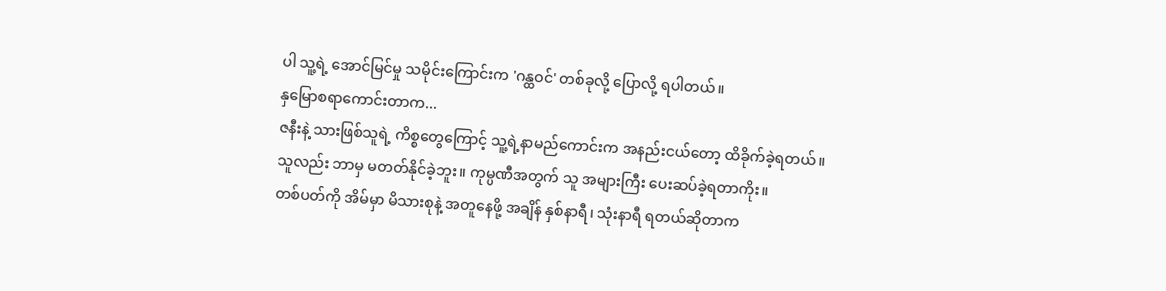ပါ သူ့ရဲ့ အောင်မြင်မှု သမိုင်းကြောင်းက 'ဂန္ထဝင်' တစ်ခုလို့ ပြောလို့ ရပါတယ်။
နှမြောစရာကောင်းတာက...
ဇနီးနဲ့ သားဖြစ်သူရဲ့ ကိစ္စတွေကြောင့် သူ့ရဲ့နာမည်ကောင်းက အနည်းငယ်တော့ ထိခိုက်ခဲ့ရတယ်။
သူလည်း ဘာမှ မတတ်နိုင်ခဲ့ဘူး။ ကုမ္ပဏီအတွက် သူ အများကြီး ပေးဆပ်ခဲ့ရတာကိုး။
တစ်ပတ်ကို အိမ်မှာ မိသားစုနဲ့ အတူနေဖို့ အချိန် နှစ်နာရီ၊ သုံးနာရီ ရတယ်ဆိုတာက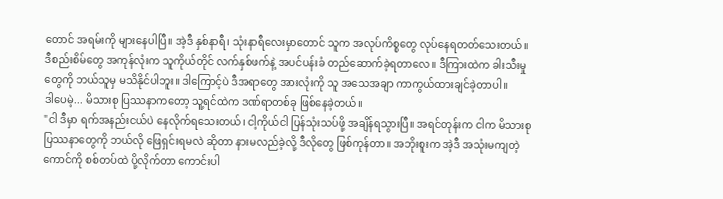တောင် အရမ်းကို များနေပါပြီ။ အဲ့ဒီ နှစ်နာရီ၊ သုံးနာရီလေးမှာတောင် သူက အလုပ်ကိစ္စတွေ လုပ်နေရတတ်သေးတယ်။
ဒီစည်းစိမ်တွေ အကုန်လုံးက သူကိုယ်တိုင် လက်နှစ်ဖက်နဲ့ အပင်ပန်းခံ တည်ဆောက်ခဲ့ရတာလေ။ ဒီကြားထဲက ခါးသီးမှုတွေကို ဘယ်သူမှ မသိနိုင်ပါဘူး။ ဒါကြောင့်ပဲ ဒီအရာတွေ အားလုံးကို သူ အသေအချာ ကာကွယ်ထားချင်ခဲ့တာပါ။
ဒါပေမဲ့... မိသားစု ပြဿနာကတော့ သူ့ရင်ထဲက ဒဏ်ရာတစ်ခု ဖြစ်နေခဲ့တယ်။
"ငါ ဒီမှာ ရက်အနည်းငယ်ပဲ နေလိုက်ရသေးတယ်၊ ငါ့ကိုယ်ငါ ပြန်သုံးသပ်ဖို့ အချိန်ရသွားပြီ။ အရင်တုန်းက ငါက မိသားစု ပြဿနာတွေကို ဘယ်လို ဖြေရှင်းရမလဲ ဆိုတာ နားမလည်ခဲ့လို့ ဒီလိုတွေ ဖြစ်ကုန်တာ။ အဘိုးစူးက အဲ့ဒီ အသုံးမကျတဲ့ကောင်ကို စစ်တပ်ထဲ ပို့လိုက်တာ ကောင်းပါ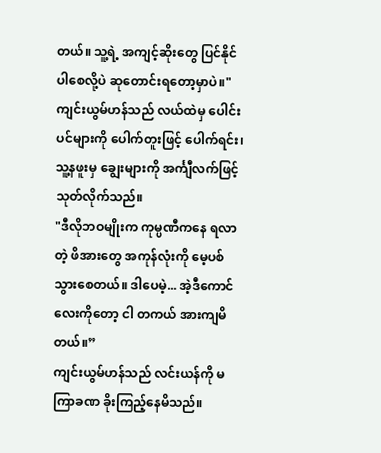တယ်။ သူ့ရဲ့ အကျင့်ဆိုးတွေ ပြင်နိုင်ပါစေလို့ပဲ ဆုတောင်းရတော့မှာပဲ။"
ကျင်းယွမ်ဟန်သည် လယ်ထဲမှ ပေါင်းပင်များကို ပေါက်တူးဖြင့် ပေါက်ရင်း၊ သူ့နဖူးမှ ချွေးများကို အင်္ကျီလက်ဖြင့် သုတ်လိုက်သည်။
"ဒီလိုဘဝမျိုးက ကုမ္ပဏီကနေ ရလာတဲ့ ဖိအားတွေ အကုန်လုံးကို မေ့ပစ်သွားစေတယ်။ ဒါပေမဲ့... အဲ့ဒီကောင်လေးကိုတော့ ငါ တကယ် အားကျမိတယ်။”
ကျင်းယွမ်ဟန်သည် လင်းယန်ကို မကြာခဏ ခိုးကြည့်နေမိသည်။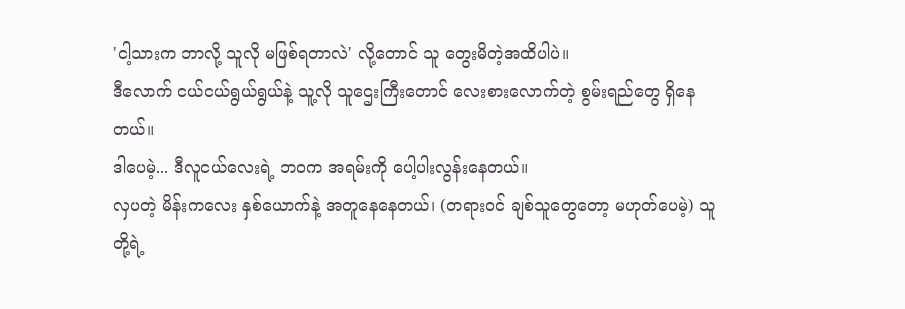'ငါ့သားက ဘာလို့ သူလို မဖြစ်ရတာလဲ' လို့တောင် သူ တွေးမိတဲ့အထိပါပဲ။
ဒီလောက် ငယ်ငယ်ရွယ်ရွယ်နဲ့ သူ့လို သူဌေးကြီးတောင် လေးစားလောက်တဲ့ စွမ်းရည်တွေ ရှိနေတယ်။
ဒါပေမဲ့... ဒီလူငယ်လေးရဲ့ ဘဝက အရမ်းကို ပေါ့ပါးလွန်းနေတယ်။
လှပတဲ့ မိန်းကလေး နှစ်ယောက်နဲ့ အတူနေနေတယ်၊ (တရားဝင် ချစ်သူတွေတော့ မဟုတ်ပေမဲ့) သူတို့ရဲ့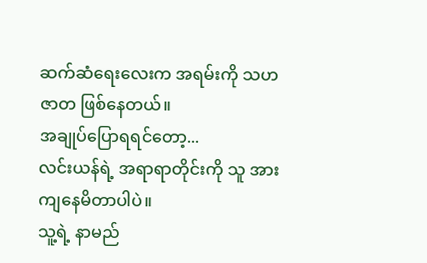ဆက်ဆံရေးလေးက အရမ်းကို သဟဇာတ ဖြစ်နေတယ်။
အချုပ်ပြောရရင်တော့...
လင်းယန်ရဲ့ အရာရာတိုင်းကို သူ အားကျနေမိတာပါပဲ။
သူ့ရဲ့ နာမည်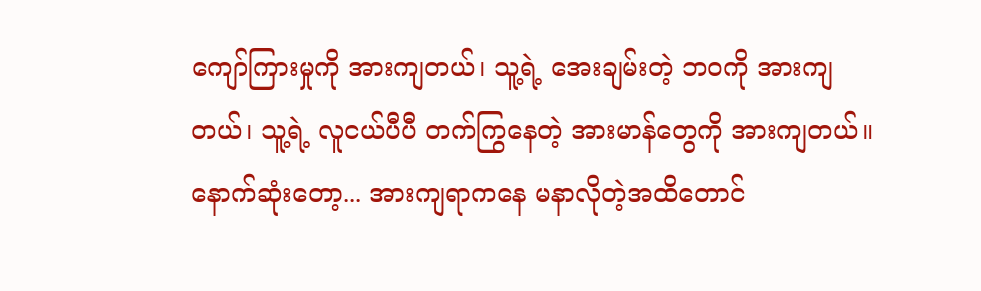ကျော်ကြားမှုကို အားကျတယ်၊ သူ့ရဲ့ အေးချမ်းတဲ့ ဘဝကို အားကျတယ်၊ သူ့ရဲ့ လူငယ်ပီပီ တက်ကြွနေတဲ့ အားမာန်တွေကို အားကျတယ်။
နောက်ဆုံးတော့... အားကျရာကနေ မနာလိုတဲ့အထိတောင်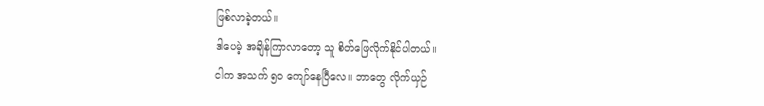ဖြစ်လာခဲ့တယ်။
ဒါပေမဲ့ အချိန်ကြာလာတော့ သူ စိတ်ဖြေလိုက်နိုင်ပါတယ်။
ငါက အသက် ၅၀ ကျော်နေပြီလေ။ ဘာတွေ လိုက်ယှဉ်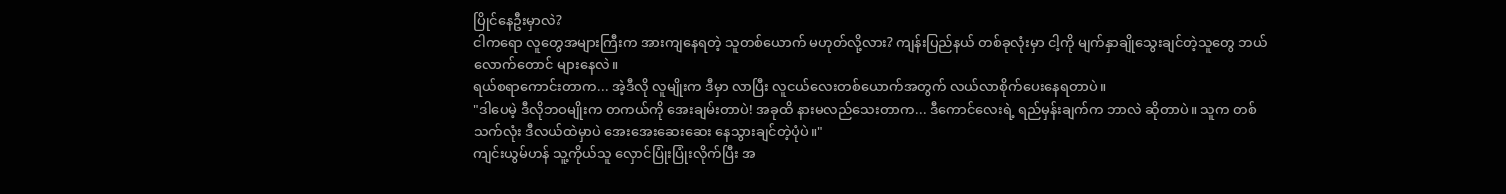ပြိုင်နေဦးမှာလဲ?
ငါကရော လူတွေအများကြီးက အားကျနေရတဲ့ သူတစ်ယောက် မဟုတ်လို့လား? ကျန်းပြည်နယ် တစ်ခုလုံးမှာ ငါ့ကို မျက်နှာချိုသွေးချင်တဲ့သူတွေ ဘယ်လောက်တောင် များနေလဲ။
ရယ်စရာကောင်းတာက... အဲ့ဒီလို လူမျိုးက ဒီမှာ လာပြီး လူငယ်လေးတစ်ယောက်အတွက် လယ်လာစိုက်ပေးနေရတာပဲ။
"ဒါပေမဲ့ ဒီလိုဘဝမျိုးက တကယ်ကို အေးချမ်းတာပဲ! အခုထိ နားမလည်သေးတာက... ဒီကောင်လေးရဲ့ ရည်မှန်းချက်က ဘာလဲ ဆိုတာပဲ။ သူက တစ်သက်လုံး ဒီလယ်ထဲမှာပဲ အေးအေးဆေးဆေး နေသွားချင်တဲ့ပုံပဲ။"
ကျင်းယွမ်ဟန် သူ့ကိုယ်သူ လှောင်ပြုံးပြုံးလိုက်ပြီး အ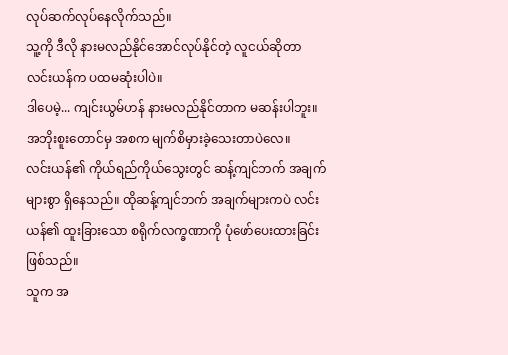လုပ်ဆက်လုပ်နေလိုက်သည်။
သူ့ကို ဒီလို နားမလည်နိုင်အောင်လုပ်နိုင်တဲ့ လူငယ်ဆိုတာ လင်းယန်က ပထမဆုံးပါပဲ။
ဒါပေမဲ့... ကျင်းယွမ်ဟန် နားမလည်နိုင်တာက မဆန်းပါဘူး။ အဘိုးစူးတောင်မှ အစက မျက်စိမှားခဲ့သေးတာပဲလေ။
လင်းယန်၏ ကိုယ်ရည်ကိုယ်သွေးတွင် ဆန့်ကျင်ဘက် အချက်များစွာ ရှိနေသည်။ ထိုဆန့်ကျင်ဘက် အချက်များကပဲ လင်းယန်၏ ထူးခြားသော စရိုက်လက္ခဏာကို ပုံဖော်ပေးထားခြင်း ဖြစ်သည်။
သူက အ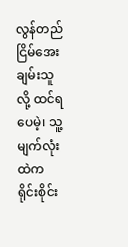လွန်တည်ငြိမ်အေးချမ်းသူလို့ ထင်ရပေမဲ့၊ သူ့မျက်လုံးထဲက ရိုင်းစိုင်း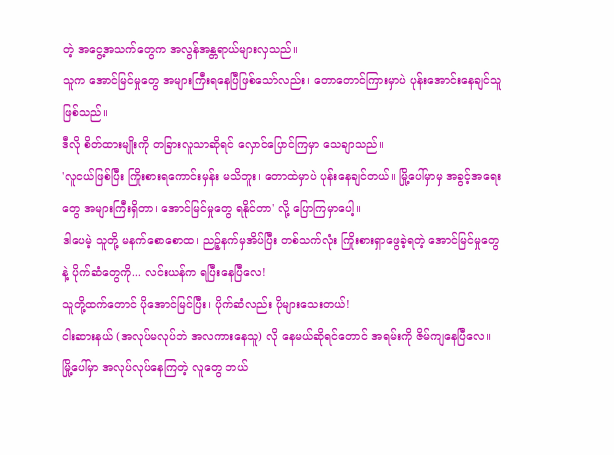တဲ့ အငွေ့အသက်တွေက အလွန်အန္တရာယ်များလှသည်။
သူက အောင်မြင်မှုတွေ အများကြီးရနေပြီဖြစ်သော်လည်း၊ တောတောင်ကြားမှာပဲ ပုန်းအောင်းနေချင်သူ ဖြစ်သည်။
ဒီလို စိတ်ထားမျိုးကို တခြားလူသာဆိုရင် လှောင်ပြောင်ကြမှာ သေချာသည်။
'လူငယ်ဖြစ်ပြီး ကြိုးစားရကောင်းမှန်း မသိဘူး၊ တောထဲမှာပဲ ပုန်းနေချင်တယ်။ မြို့ပေါ်မှာမှ အခွင့်အရေးတွေ အများကြီးရှိတာ၊ အောင်မြင်မှုတွေ ရနိုင်တာ' လို့ ပြောကြမှာပေါ့။
ဒါပေမဲ့ သူတို့ မနက်စောစောထ၊ ညဉ့်နက်မှအိပ်ပြီး တစ်သက်လုံး ကြိုးစားရှာဖွေခဲ့ရတဲ့ အောင်မြင်မှုတွေနဲ့ ပိုက်ဆံတွေကို... လင်းယန်က ရပြီးနေပြီလေ!
သူတို့ထက်တောင် ပိုအောင်မြင်ပြီး၊ ပိုက်ဆံလည်း ပိုများသေးတယ်!
ငါးဆားနယ် (အလုပ်မလုပ်ဘဲ အလကားနေသူ) လို နေမယ်ဆိုရင်တောင် အရမ်းကို ဇိမ်ကျနေပြီလေ။
မြို့ပေါ်မှာ အလုပ်လုပ်နေကြတဲ့ လူတွေ ဘယ်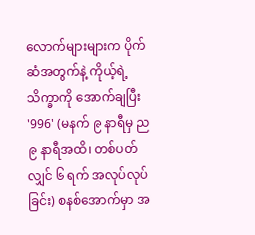လောက်များများက ပိုက်ဆံအတွက်နဲ့ ကိုယ့်ရဲ့ သိက္ခာကို အောက်ချပြီး '996' (မနက် ၉ နာရီမှ ည ၉ နာရီအထိ၊ တစ်ပတ်လျှင် ၆ ရက် အလုပ်လုပ်ခြင်း) စနစ်အောက်မှာ အ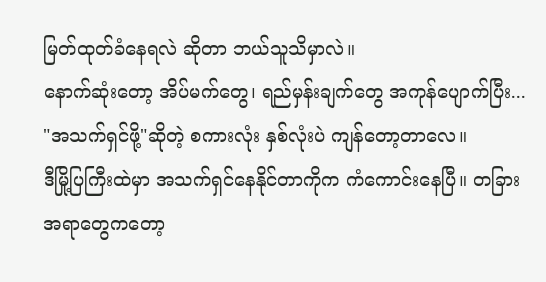မြတ်ထုတ်ခံနေရလဲ ဆိုတာ ဘယ်သူသိမှာလဲ။
နောက်ဆုံးတော့ အိပ်မက်တွေ၊ ရည်မှန်းချက်တွေ အကုန်ပျောက်ပြီး... "အသက်ရှင်ဖို့"ဆိုတဲ့ စကားလုံး နှစ်လုံးပဲ ကျန်တော့တာလေ။
ဒီမြို့ပြကြီးထဲမှာ အသက်ရှင်နေနိုင်တာကိုက ကံကောင်းနေပြီ။ တခြားအရာတွေကတော့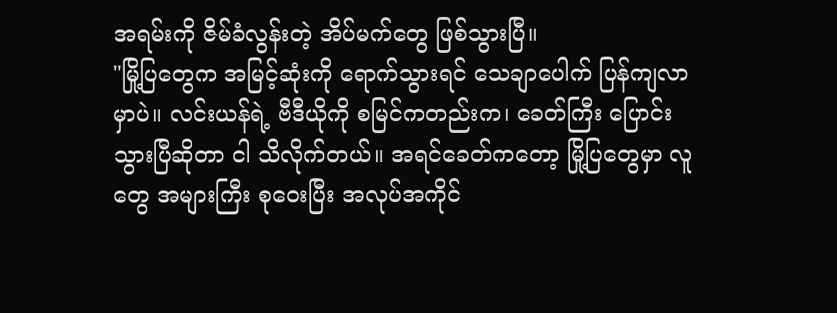အရမ်းကို ဇိမ်ခံလွန်းတဲ့ အိပ်မက်တွေ ဖြစ်သွားပြီ။
"မြို့ပြတွေက အမြင့်ဆုံးကို ရောက်သွားရင် သေချာပေါက် ပြန်ကျလာမှာပဲ။ လင်းယန်ရဲ့ ဗီဒီယိုကို စမြင်ကတည်းက၊ ခေတ်ကြီး ပြောင်းသွားပြီဆိုတာ ငါ သိလိုက်တယ်။ အရင်ခေတ်ကတော့ မြို့ပြတွေမှာ လူတွေ အများကြီး စုဝေးပြီး အလုပ်အကိုင်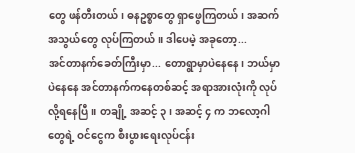တွေ ဖန်တီးတယ်၊ ဓနဥစ္စာတွေ ရှာဖွေကြတယ်၊ အဆက်အသွယ်တွေ လုပ်ကြတယ်။ ဒါပေမဲ့ အခုတော့...
အင်တာနက်ခေတ်ကြီးမှာ... တောရွာမှာပဲနေနေ၊ ဘယ်မှာပဲနေနေ အင်တာနက်ကနေတစ်ဆင့် အရာအားလုံးကို လုပ်လို့ရနေပြီ။ တချို့ အဆင့် ၃၊ အဆင့် ၄ က ဘလော့ဂါတွေရဲ့ ဝင်ငွေက စီးပွားရေးလုပ်ငန်း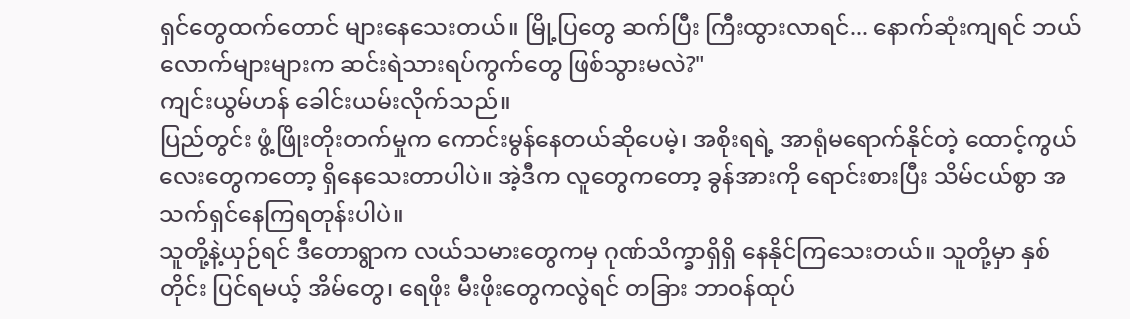ရှင်တွေထက်တောင် များနေသေးတယ်။ မြို့ပြတွေ ဆက်ပြီး ကြီးထွားလာရင်... နောက်ဆုံးကျရင် ဘယ်လောက်များများက ဆင်းရဲသားရပ်ကွက်တွေ ဖြစ်သွားမလဲ?"
ကျင်းယွမ်ဟန် ခေါင်းယမ်းလိုက်သည်။
ပြည်တွင်း ဖွံ့ဖြိုးတိုးတက်မှုက ကောင်းမွန်နေတယ်ဆိုပေမဲ့၊ အစိုးရရဲ့ အာရုံမရောက်နိုင်တဲ့ ထောင့်ကွယ်လေးတွေကတော့ ရှိနေသေးတာပါပဲ။ အဲ့ဒီက လူတွေကတော့ ခွန်အားကို ရောင်းစားပြီး သိမ်ငယ်စွာ အသက်ရှင်နေကြရတုန်းပါပဲ။
သူတို့နဲ့ယှဉ်ရင် ဒီတောရွာက လယ်သမားတွေကမှ ဂုဏ်သိက္ခာရှိရှိ နေနိုင်ကြသေးတယ်။ သူတို့မှာ နှစ်တိုင်း ပြင်ရမယ့် အိမ်တွေ၊ ရေဖိုး မီးဖိုးတွေကလွဲရင် တခြား ဘာဝန်ထုပ်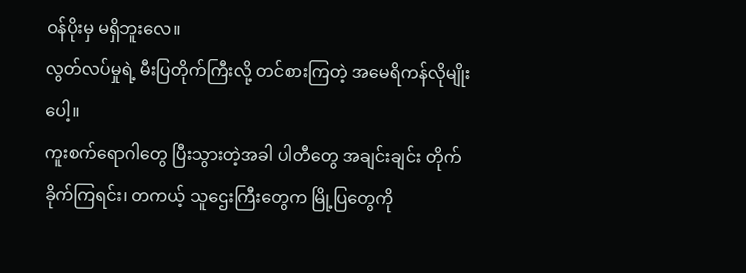ဝန်ပိုးမှ မရှိဘူးလေ။
လွတ်လပ်မှုရဲ့ မီးပြတိုက်ကြီးလို့ တင်စားကြတဲ့ အမေရိကန်လိုမျိုးပေါ့။
ကူးစက်ရောဂါတွေ ပြီးသွားတဲ့အခါ ပါတီတွေ အချင်းချင်း တိုက်ခိုက်ကြရင်း၊ တကယ့် သူဌေးကြီးတွေက မြို့ပြတွေကို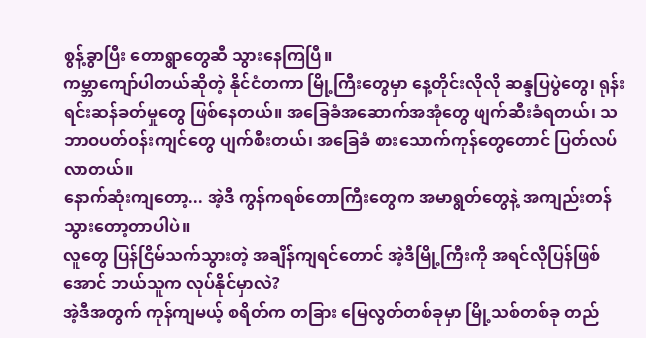စွန့်ခွာပြီး တောရွာတွေဆီ သွားနေကြပြီ။
ကမ္ဘာကျော်ပါတယ်ဆိုတဲ့ နိုင်ငံတကာ မြို့ကြီးတွေမှာ နေ့တိုင်းလိုလို ဆန္ဒပြပွဲတွေ၊ ရုန်းရင်းဆန်ခတ်မှုတွေ ဖြစ်နေတယ်။ အခြေခံအဆောက်အအုံတွေ ဖျက်ဆီးခံရတယ်၊ သဘာဝပတ်ဝန်းကျင်တွေ ပျက်စီးတယ်၊ အခြေခံ စားသောက်ကုန်တွေတောင် ပြတ်လပ်လာတယ်။
နောက်ဆုံးကျတော့... အဲ့ဒီ ကွန်ကရစ်တောကြီးတွေက အမာရွတ်တွေနဲ့ အကျည်းတန်သွားတော့တာပါပဲ။
လူတွေ ပြန်ငြိမ်သက်သွားတဲ့ အချိန်ကျရင်တောင် အဲ့ဒီမြို့ကြီးကို အရင်လိုပြန်ဖြစ်အောင် ဘယ်သူက လုပ်နိုင်မှာလဲ?
အဲ့ဒီအတွက် ကုန်ကျမယ့် စရိတ်က တခြား မြေလွတ်တစ်ခုမှာ မြို့သစ်တစ်ခု တည်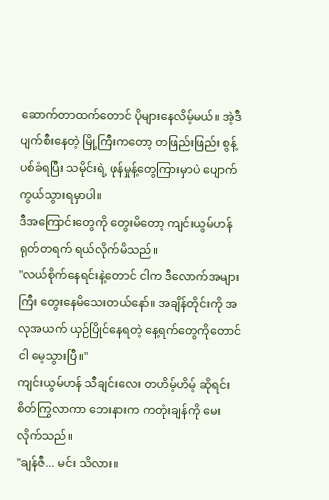ဆောက်တာထက်တောင် ပိုများနေလိမ့်မယ်။ အဲ့ဒီ ပျက်စီးနေတဲ့ မြို့ကြီးကတော့ တဖြည်းဖြည်း စွန့်ပစ်ခံရပြီး သမိုင်းရဲ့ ဖုန်မှုန့်တွေကြားမှာပဲ ပျောက်ကွယ်သွားရမှာပါ။
ဒီအကြောင်းတွေကို တွေးမိတော့ ကျင်းယွမ်ဟန် ရုတ်တရက် ရယ်လိုက်မိသည်။
"လယ်စိုက်နေရင်းနဲ့တောင် ငါက ဒီလောက်အများကြီး တွေးနေမိသေးတယ်နော်။ အချိန်တိုင်းကို အလုအယက် ယှဉ်ပြိုင်နေရတဲ့ နေ့ရက်တွေကိုတောင် ငါ မေ့သွားပြီ။"
ကျင်းယွမ်ဟန် သီချင်းလေး တဟိမ့်ဟိမ့် ဆိုရင်း စိတ်ကြွလာကာ ဘေးနားက ကတုံးချန်ကို မေးလိုက်သည်။
"ချန်ဇီ... မင်း သိလား။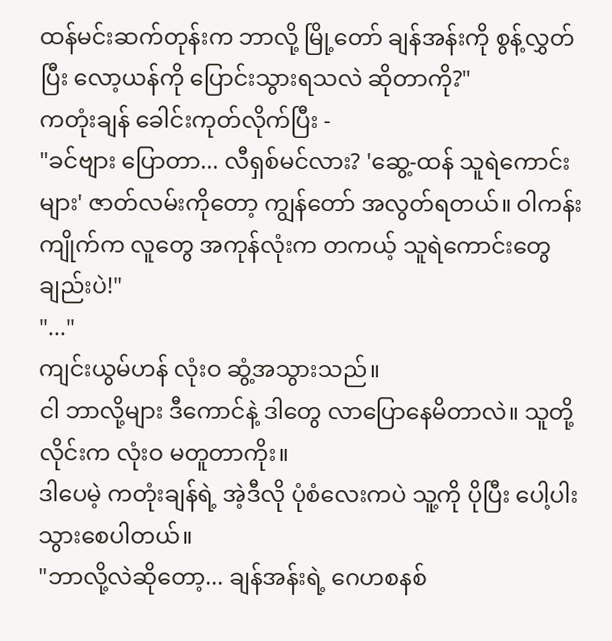ထန်မင်းဆက်တုန်းက ဘာလို့ မြို့တော် ချန်အန်းကို စွန့်လွှတ်ပြီး လော့ယန်ကို ပြောင်းသွားရသလဲ ဆိုတာကို?"
ကတုံးချန် ခေါင်းကုတ်လိုက်ပြီး -
"ခင်ဗျား ပြောတာ... လီရှစ်မင်လား? 'ဆွေ့-ထန် သူရဲကောင်းများ' ဇာတ်လမ်းကိုတော့ ကျွန်တော် အလွတ်ရတယ်။ ဝါကန်းကျိုက်က လူတွေ အကုန်လုံးက တကယ့် သူရဲကောင်းတွေချည်းပဲ!"
"..."
ကျင်းယွမ်ဟန် လုံးဝ ဆွံ့အသွားသည်။
ငါ ဘာလို့များ ဒီကောင်နဲ့ ဒါတွေ လာပြောနေမိတာလဲ။ သူတို့ လိုင်းက လုံးဝ မတူတာကိုး။
ဒါပေမဲ့ ကတုံးချန်ရဲ့ အဲ့ဒီလို ပုံစံလေးကပဲ သူ့ကို ပိုပြီး ပေါ့ပါးသွားစေပါတယ်။
"ဘာလို့လဲဆိုတော့... ချန်အန်းရဲ့ ဂေဟစနစ်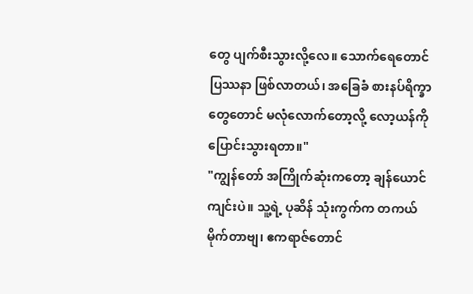တွေ ပျက်စီးသွားလို့လေ။ သောက်ရေတောင် ပြဿနာ ဖြစ်လာတယ်၊ အခြေခံ စားနပ်ရိက္ခာတွေတောင် မလုံလောက်တော့လို့ လော့ယန်ကို ပြောင်းသွားရတာ။"
"ကျွန်တော် အကြိုက်ဆုံးကတော့ ချန်ယောင်ကျင်းပဲ။ သူ့ရဲ့ ပုဆိန် သုံးကွက်က တကယ် မိုက်တာဗျ၊ ဧကရာဇ်တောင်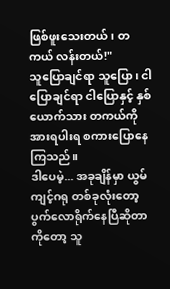ဖြစ်ဖူးသေးတယ်၊ တကယ် လန်းတယ်!"
သူပြောချင်ရာ သူပြော၊ ငါပြောချင်ရာ ငါပြောနှင့် နှစ်ယောက်သား တကယ်ကို အားရပါးရ စကားပြောနေကြသည်။
ဒါပေမဲ့... အခုချိန်မှာ ယွမ်ကျင့်ဂရု တစ်ခုလုံးတော့ ပွက်လောရိုက်နေပြီဆိုတာကိုတော့ သူ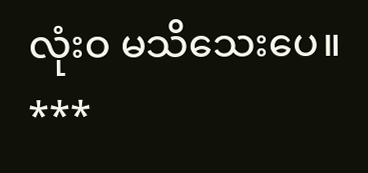လုံးဝ မသိသေးပေ။
***